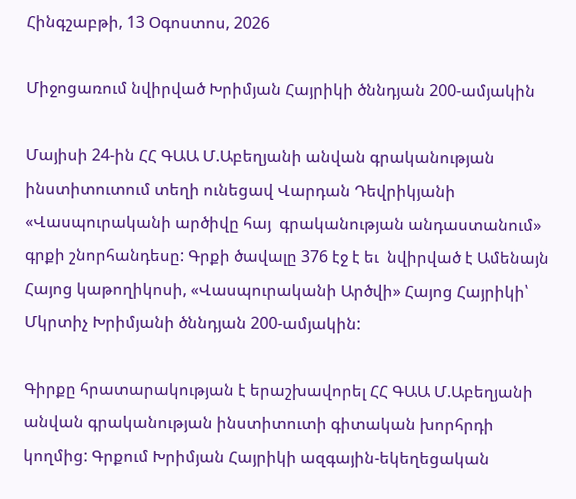Հինգշաբթի, 13 Օգոստոս, 2026

Միջոցառում նվիրված Խրիմյան Հայրիկի ծննդյան 200-ամյակին

Մայիսի 24-ին ՀՀ ԳԱԱ Մ.Աբեղյանի անվան գրականության ինստիտուտում տեղի ունեցավ Վարդան Դեվրիկյանի «Վասպուրականի արծիվը հայ  գրականության անդաստանում» գրքի շնորհանդեսը: Գրքի ծավալը 376 էջ է եւ  նվիրված է Ամենայն Հայոց կաթողիկոսի, «Վասպուրականի Արծվի» Հայոց Հայրիկի՝  Մկրտիչ Խրիմյանի ծննդյան 200-ամյակին:

Գիրքը հրատարակության է երաշխավորել ՀՀ ԳԱԱ Մ.Աբեղյանի  անվան գրականության ինստիտուտի գիտական խորհրդի կողմից: Գրքում Խրիմյան Հայրիկի ազգային-եկեղեցական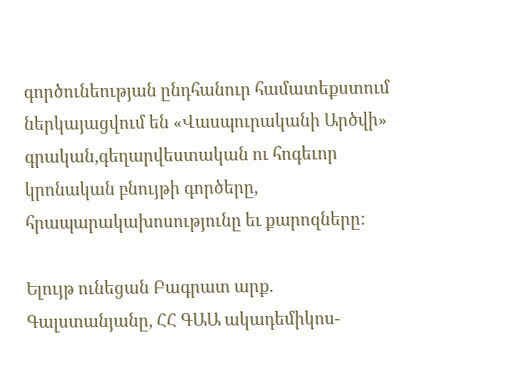գործունեության ընդհանուր համատեքստում ներկայացվում են «Վասպուրականի Արծվի» գրական,գեղարվեստական ու հոգեւոր կրոնական բնույթի գործերը, հրապարակախոսությունը եւ քարոզները:

Ելույթ ունեցան Բագրատ արք. Գալստանյանը, ՀՀ ԳԱԱ ակադեմիկոս-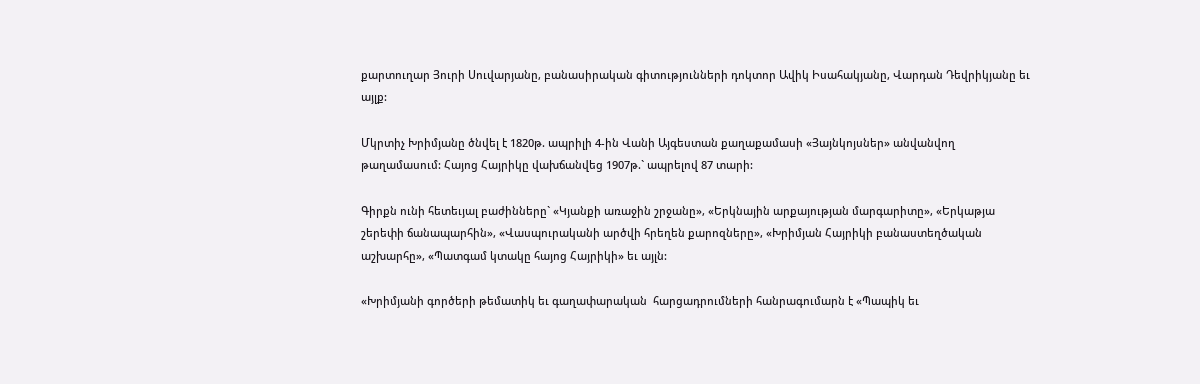քարտուղար Յուրի Սուվարյանը, բանասիրական գիտությունների դոկտոր Ավիկ Իսահակյանը, Վարդան Դեվրիկյանը եւ այլք:

Մկրտիչ Խրիմյանը ծնվել է 1820թ. ապրիլի 4-ին Վանի Այգեստան քաղաքամասի «Յայնկոյսներ» անվանվող թաղամասում: Հայոց Հայրիկը վախճանվեց 1907թ.` ապրելով 87 տարի:

Գիրքն ունի հետեւյալ բաժինները` «Կյանքի առաջին շրջանը», «Երկնային արքայության մարգարիտը», «Երկաթյա շերեփի ճանապարհին», «Վասպուրականի արծվի հրեղեն քարոզները», «Խրիմյան Հայրիկի բանաստեղծական աշխարհը», «Պատգամ կտակը հայոց Հայրիկի» եւ այլն:

«Խրիմյանի գործերի թեմատիկ եւ գաղափարական  հարցադրումների հանրագումարն է «Պապիկ եւ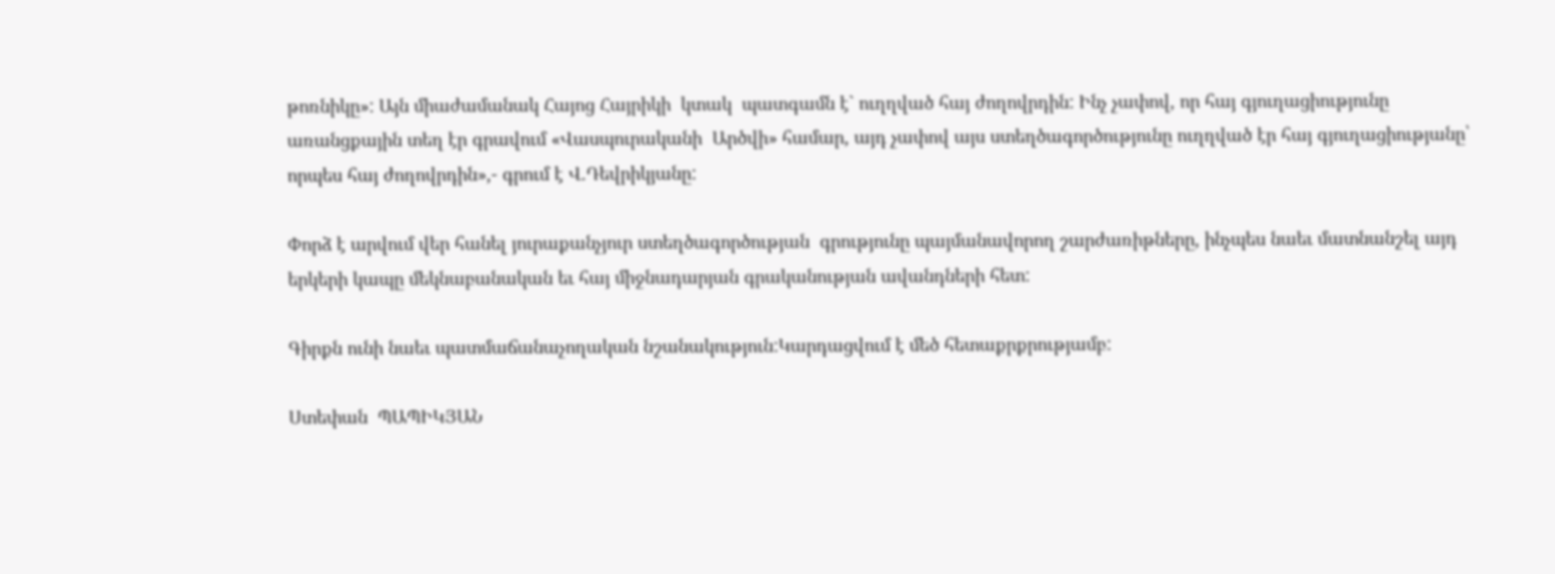թոռնիկը»: Այն միաժամանակ Հայոց Հայրիկի  կտակ  պատգամն է` ուղղված հայ ժողովրդին: Ինչ չափով, որ հայ գյուղացիությունը առանցքային տեղ էր գրավում «Վասպուրականի  Արծվի» համար, այդ չափով այս ստեղծագործությունը ուղղված էր հայ գյուղացիությանը՝ որպես հայ ժողովրդին»,- գրում է Վ.Դեվրիկյանը:

Փորձ է արվում վեր հանել յուրաքանչյուր ստեղծագործության  գրությունը պայմանավորող շարժառիթները, ինչպես նաեւ մատնանշել այդ երկերի կապը մեկնաբանական եւ հայ միջնադարյան գրականության ավանդների հետ:

Գիրքն ունի նաեւ պատմաճանաչողական նշանակություն:Կարդացվում է մեծ հետաքրքրությամբ:

Ստեփան  ՊԱՊԻԿՅԱՆ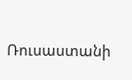Ռուսաստանի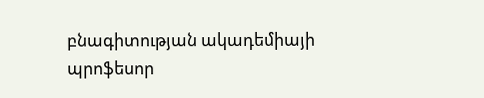բնագիտության ակադեմիայի պրոֆեսոր